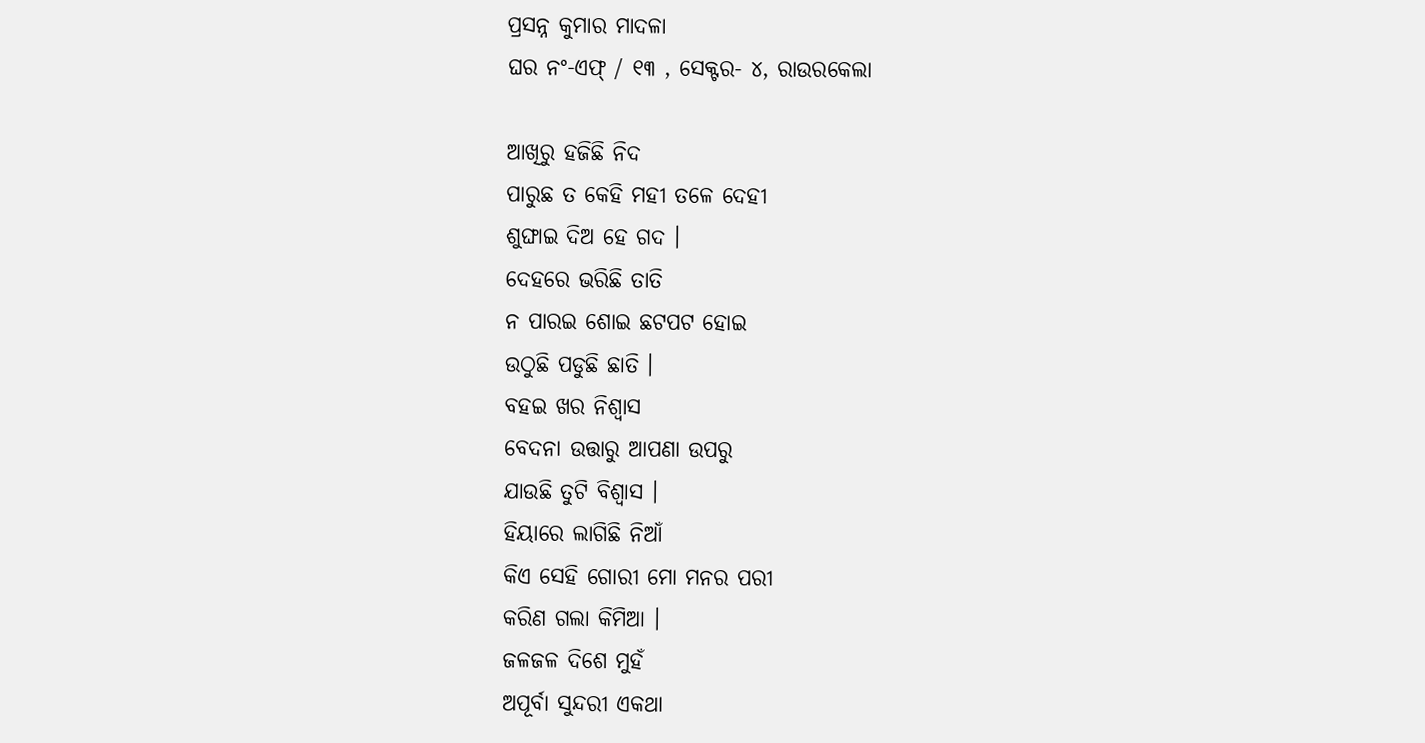ପ୍ରସନ୍ନ କୁମାର ମାଦଳା
ଘର ନଂ-ଏଫ୍ / ୧୩ , ସେକ୍ଟର- ୪, ରାଉରକେଲା

ଆଖିରୁ ହଜିଛି ନିଦ
ପାରୁଛ ତ କେହି ମହୀ ତଳେ ଦେହୀ
ଶୁଙ୍ଘାଇ ଦିଅ ହେ ଗଦ ।
ଦେହରେ ଭରିଛି ତାତି
ନ ପାରଇ ଶୋଇ ଛଟପଟ ହୋଇ
ଉଠୁଛି ପଡୁଛି ଛାତି ।
ବହଇ ଖର ନିଶ୍ବାସ
ବେଦନା ଉତ୍ତାରୁ ଆପଣା ଉପରୁ
ଯାଉଛି ତୁଟି ବିଶ୍ବାସ ।
ହିୟାରେ ଲାଗିଛି ନିଆଁ
କିଏ ସେହି ଗୋରୀ ମୋ ମନର ପରୀ
କରିଣ ଗଲା କିମିଆ ।
ଜଳଜଳ ଦିଶେ ମୁହଁ
ଅପୂର୍ବା ସୁନ୍ଦରୀ ଏକଥା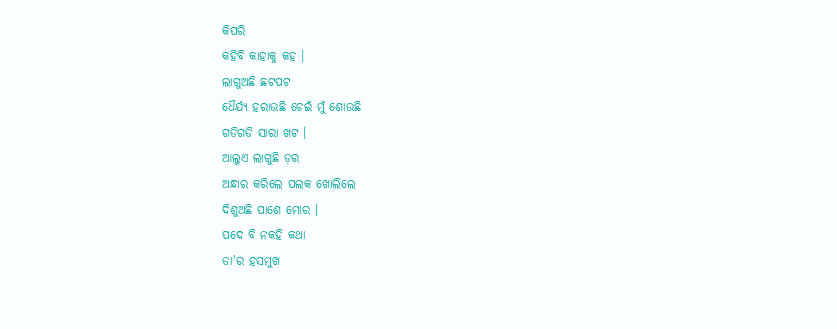କିପରି
କହିବି କାହାକୁ କହ ।
ଲାଗୁଅଛି ଛଟପଟ
ଧୈର୍ଯ୍ୟ ହରାଉଛି ଚେଇଁ ମୁଁ ଶୋଉଛି
ଗଡିଗଡି ସାରା ଖଟ ।
ଆଲୁଏ ଲାଗୁଛି ଡ଼ର
ଅନ୍ଧାର କରିଲେ ପଲକ ଖୋଲିଲେ
ଦିଶୁଅଛି ପାଶେ ମୋର ।
ପଦେ ବି ନକହି କଥା
ତା'ର ହସମୁଖ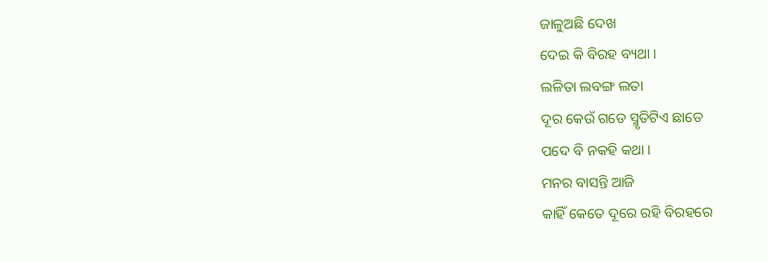ଜାଳୁଅଛି ଦେଖ
ଦେଇ କି ବିରହ ବ୍ୟଥା ।
ଲଳିତା ଲବଙ୍ଗ ଲତା
ଦୂର କେଉଁ ଗଡେ ସ୍ମୃତିଟିଏ ଛାଡେ
ପଦେ ବି ନକହି କଥା ।
ମନର ବାସନ୍ତି ଆଜି
କାହିଁ କେତେ ଦୂରେ ରହି ବିରହରେ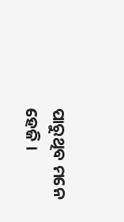ପାରୁଥିବ ମନେ ହେଜି ।